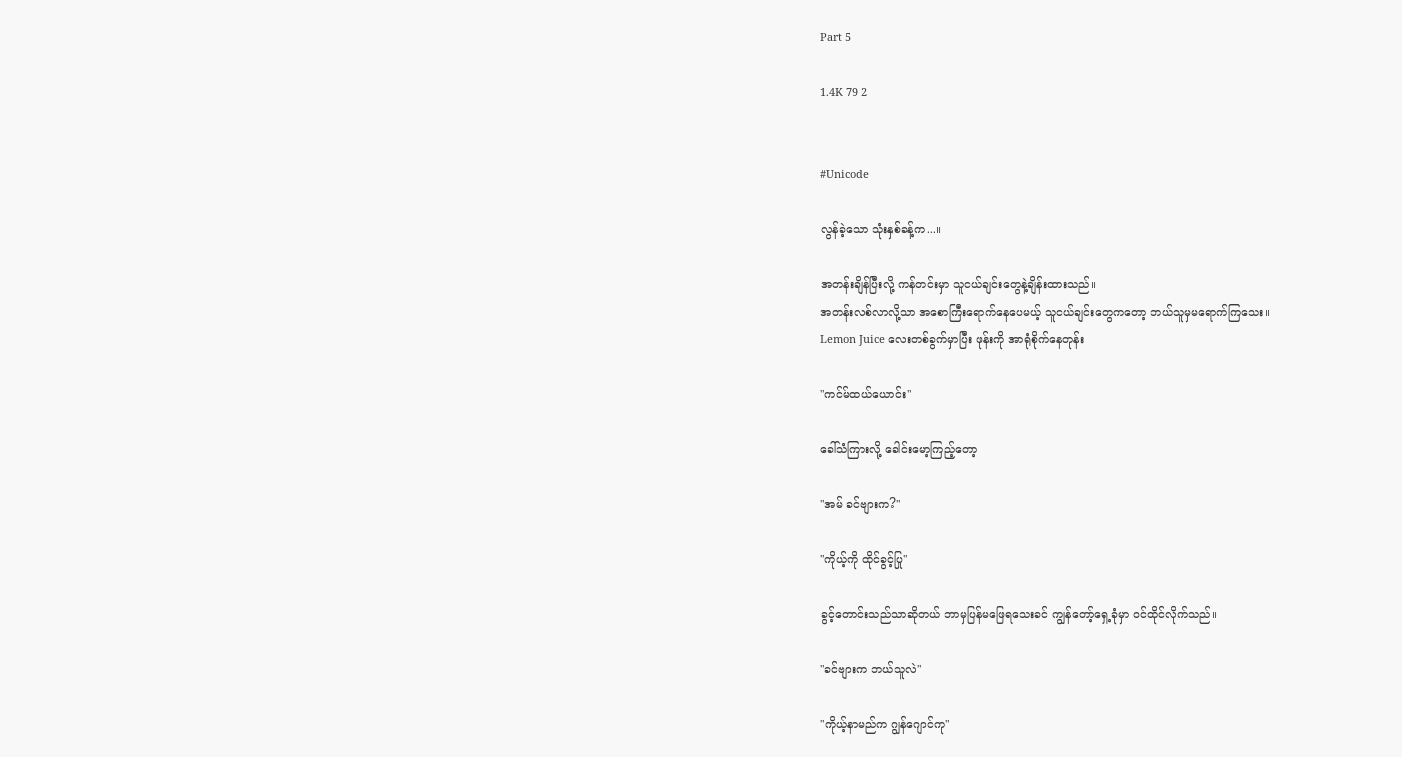Part 5

1.4K 79 2


#Unicode

လွန်ခဲ့သော သုံးနှစ်ခန့်က...။

အတန်းချိန်ပြီးလို့ ကန်တင်းမှာ သူငယ်ချင်းတွေနဲ့ချိန်းထားသည်။
အတန်းလစ်လာလို့သာ အစောကြီးရောက်နေပေမယ့် သူငယ်ချင်းတွေကတော့ ဘယ်သူမှမရောက်ကြသေး။
Lemon Juice လေးတစ်ခွက်မှာပြီး ဖုန်းကို အာရုံစိုက်နေတုန်း

"ကင်မ်ထယ်ယောင်း"

ခေါ်သံကြားလို့ ခေါင်းမော့ကြည့်တော့

"အမ် ခင်ဗျားက?"

"ကိုယ့်ကို ထိုင်ခွင့်ပြု"

ခွင့်တောင်းသည်သာဆိုတယ် ဘာမှပြန်မဖြေရသေးခင် ကျွန်တော့်ရှေ့ခုံမှာ ၀င်ထိုင်လိုက်သည်။

"ခင်ဗျားက ဘယ်သူလဲ"

"ကိုယ့်နာမည်က ဂျွန်ဂျောင်ကု"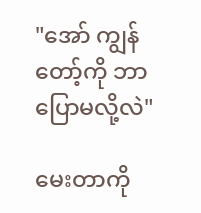"အော် ကျွန်တော့်ကို ဘာပြောမလို့လဲ"

မေးတာကို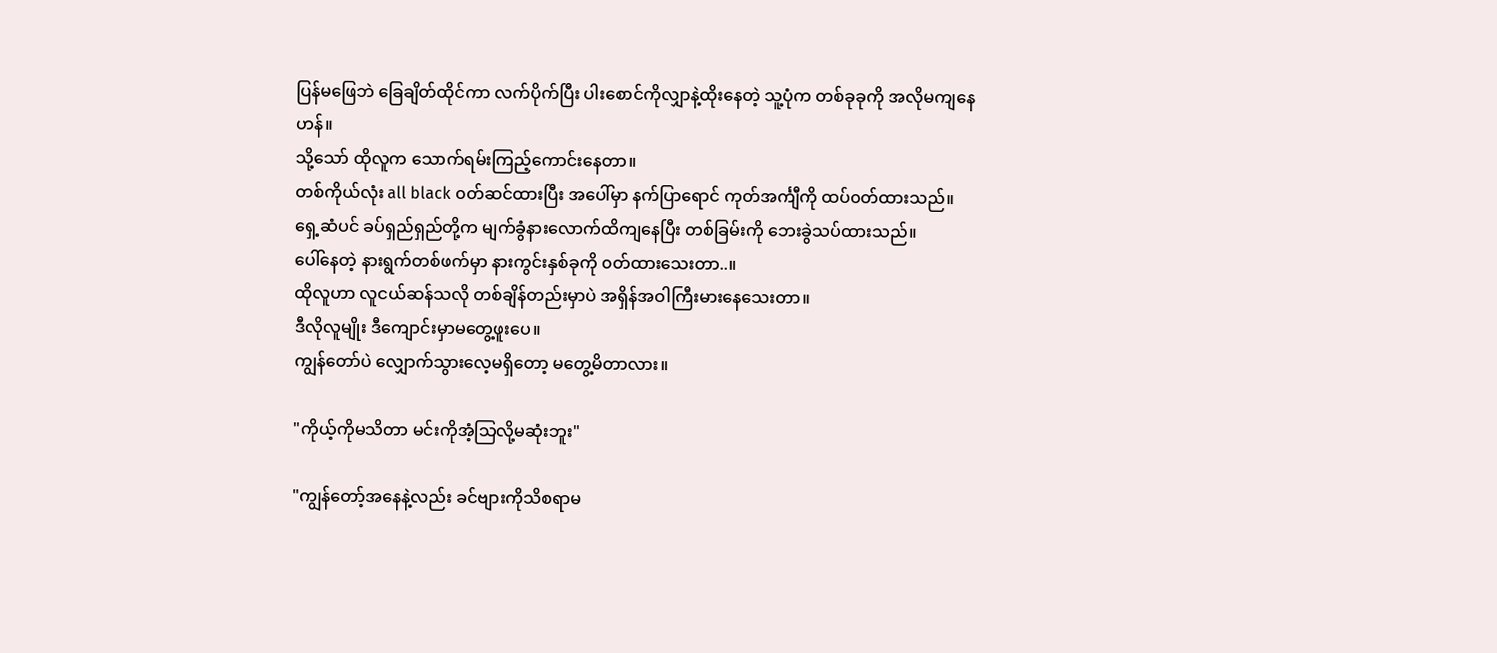ပြန်မဖြေဘဲ ခြေချိတ်ထိုင်ကာ လက်ပိုက်ပြီး ပါးစောင်ကိုလျှာနဲ့ထိုးနေတဲ့ သူ့ပုံက တစ်ခုခုကို အလိုမကျနေဟန်။
သို့သော် ထိုလူက သောက်ရမ်းကြည့်ကောင်းနေတာ။
တစ်ကိုယ်လုံး all black ၀တ်ဆင်ထားပြီး အပေါ်မှာ နက်ပြာရောင် ကုတ်အင်္ကျီကို ထပ်၀တ်ထားသည်။
ရှေ့ဆံပင် ခပ်ရှည်ရှည်တို့က မျက်ခွံနားလောက်ထိကျနေပြီး တစ်ခြမ်းကို ဘေးခွဲသပ်ထားသည်။
ပေါ်နေတဲ့ နားရွက်တစ်ဖက်မှာ နားကွင်းနှစ်ခုကို ၀တ်ထားသေးတာ..။
ထိုလူဟာ လူငယ်ဆန်သလို တစ်ချိန်တည်းမှာပဲ အရှိန်အဝါကြီးမားနေသေးတာ။
ဒီလိုလူမျိုး ဒီကျောင်းမှာမတွေ့ဖူးပေ။
ကျွန်တော်ပဲ လျှောက်သွားလေ့မရှိတော့ မတွေ့မိတာလား။

"ကိုယ့်ကိုမသိတာ မင်းကိုအံ့သြလို့မဆုံးဘူး"

"ကျွန်တော့်အနေနဲ့လည်း ခင်ဗျားကိုသိစရာမ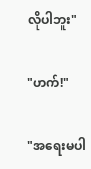လိုပါဘူး"

"ဟက်!"

"အရေးမပါ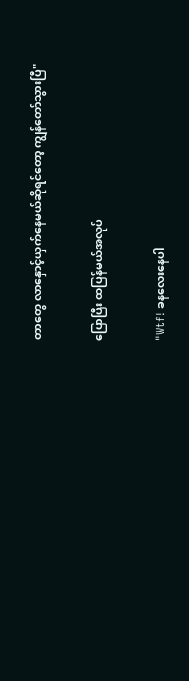တာတွေ လာနှောင့်ယှက်နေမယ်ဆိုရင်တော့ ကျွန်တော်သွားပြီ"

ပြောပြီး ထပြန်မယ်အလုပ်

"Wtf! ခနလေးနေပါ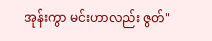အုန်းကွာ မင်းဟာလည်း ဇွတ်"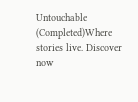Untouchable (Completed)Where stories live. Discover now